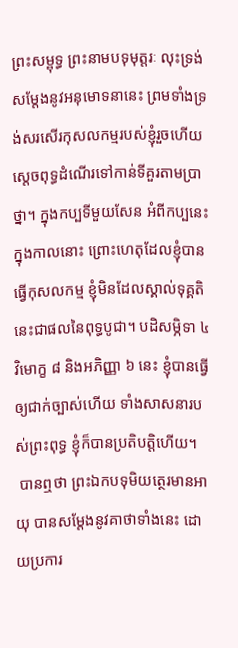ព្រះសម្ពុទ្ធ ព្រះនាមបទុមុត្តរៈ លុះទ្រង់សម្តែងនូវអនុមោទនានេះ ព្រមទាំងទ្រង់សរសើរកុសលកម្មរបស់ខ្ញុំរួចហើយ ស្តេចពុទ្ធដំណើរទៅកាន់ទីគួរតាមប្រាថ្នា។ ក្នុងកប្បទីមួយសែន អំពីកប្បនេះ ក្នុងកាលនោះ ព្រោះហេតុដែលខ្ញុំបានធ្វើកុសលកម្ម ខ្ញុំមិនដែលស្គាល់ទុគ្គតិ នេះជាផលនៃពុទ្ធបូជា។ បដិសម្ភិទា ៤ វិមោក្ខ ៨ និងអភិញ្ញា ៦ នេះ ខ្ញុំបានធ្វើឲ្យជាក់ច្បាស់ហើយ ទាំងសាសនារបស់ព្រះពុទ្ធ ខ្ញុំក៏បានប្រតិបត្តិហើយ។
 បានឮថា ព្រះឯកបទុមិយត្ថេរមានអាយុ បានសម្តែងនូវគាថាទាំងនេះ ដោយប្រការ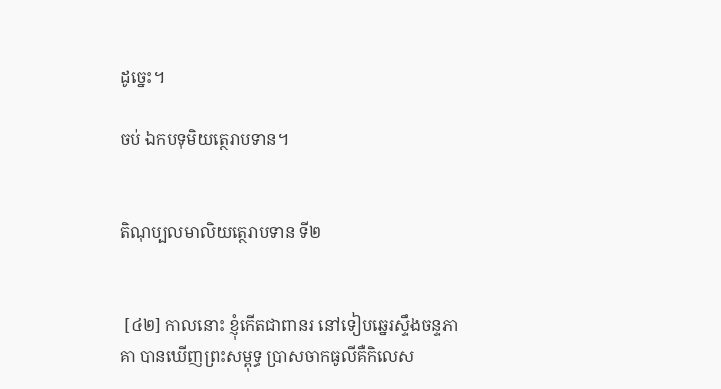ដូច្នេះ។

ចប់ ឯកបទុមិយត្ថេរាបទាន។


តិណុប្បលមាលិយត្ថេរាបទាន ទី២


 [៤២] កាលនោះ ខ្ញុំកើតជាពានរ នៅទៀបឆ្នេរស្ទឹងចន្ទភាគា បានឃើញព្រះសម្ពុទ្ធ ប្រាសចាកធូលីគឺកិលេស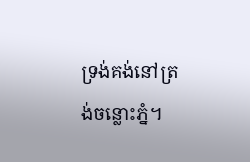ទ្រង់គង់នៅត្រង់ចន្លោះភ្នំ។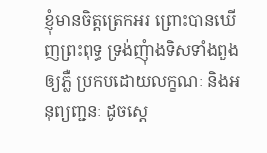ខ្ញុំមានចិត្តត្រេកអរ ព្រោះបានឃើញព្រះពុទ្ធ ទ្រង់ញុំាងទិសទាំងពួងឲ្យភ្លឺ ប្រកបដោយលក្ខណៈ និងអនុព្យញ្ជនៈ ដូចស្តេ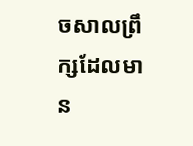ចសាលព្រឹក្សដែលមាន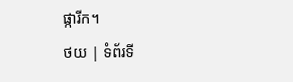ផ្ការីក។
ថយ | ទំព័រទី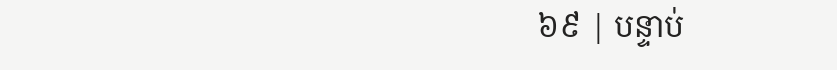៦៩ | បន្ទាប់